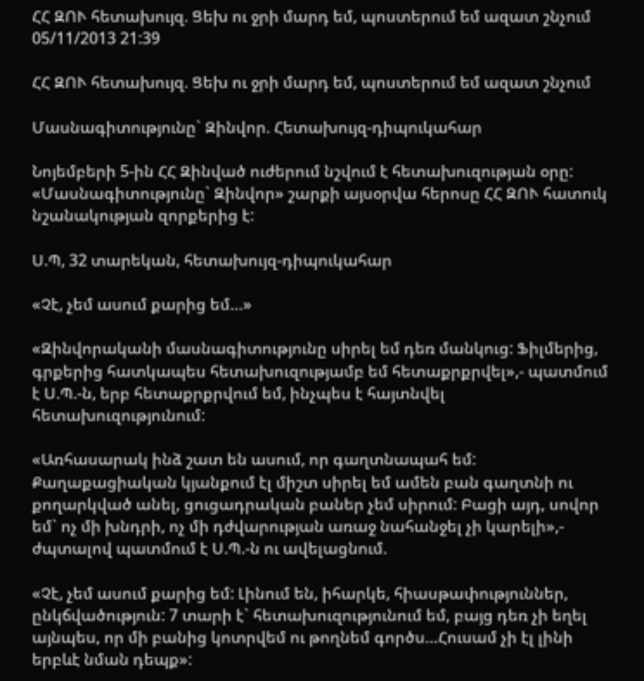ՀՀ ԶՈՒ հետախույզ. Ցեխ ու ջրի մարդ եմ, պոստերում եմ ազատ շնչում
05/11/2013 21:39

ՀՀ ԶՈՒ հետախույզ. Ցեխ ու ջրի մարդ եմ, պոստերում եմ ազատ շնչում

Մասնագիտությունը` Զինվոր. Հետախույզ-դիպուկահար

Նոյեմբերի 5-ին ՀՀ Զինված ուժերում նշվում է հետախուզության օրը: «Մասնագիտությունը` Զինվոր» շարքի այսօրվա հերոսը ՀՀ ԶՈՒ հատուկ նշանակության զորքերից է:

Ս.Պ, 32 տարեկան, հետախույզ-դիպուկահար

«Չէ, չեմ ասում քարից եմ…»

«Զինվորականի մասնագիտությունը սիրել եմ դեռ մանկուց: Ֆիլմերից, գրքերից հատկապես հետախուզությամբ եմ հետաքրքրվել»,- պատմում է Ս.Պ.-ն, երբ հետաքրքրվում եմ, ինչպես է հայտնվել հետախուզությունում:

«Առհասարակ ինձ շատ են ասում, որ գաղտնապահ եմ: Քաղաքացիական կյանքում էլ միշտ սիրել եմ ամեն բան գաղտնի ու քողարկված անել, ցուցադրական բաներ չեմ սիրում: Բացի այդ, սովոր եմ` ոչ մի խնդրի, ոչ մի դժվարության առաջ նահանջել չի կարելի»,- ժպտալով պատմում է Ս.Պ.-ն ու ավելացնում.

«Չէ, չեմ ասում քարից եմ: Լինում են, իհարկե, հիասթափություններ, ընկճվածություն: 7 տարի է` հետախուզությունում եմ, բայց դեռ չի եղել այնպես, որ մի բանից կոտրվեմ ու թողնեմ գործս…Հուսամ չի էլ լինի երբևէ նման դեպք»: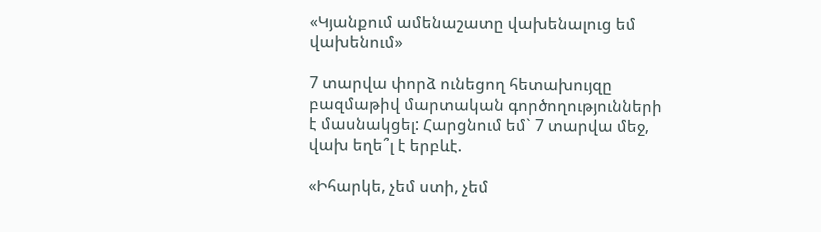«Կյանքում ամենաշատը վախենալուց եմ վախենում»

7 տարվա փորձ ունեցող հետախույզը բազմաթիվ մարտական գործողությունների է մասնակցել: Հարցնում եմ` 7 տարվա մեջ, վախ եղե՞լ է երբևէ.

«Իհարկե, չեմ ստի, չեմ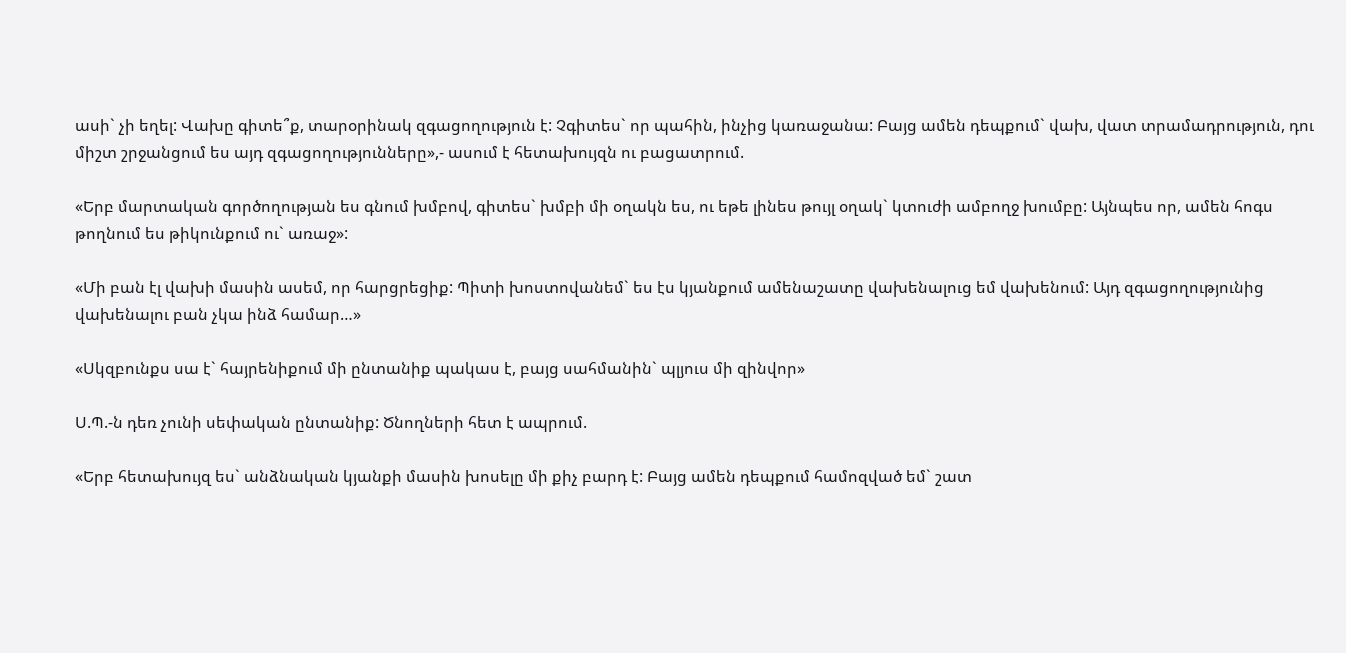ասի` չի եղել: Վախը գիտե՞ք, տարօրինակ զգացողություն է: Չգիտես` որ պահին, ինչից կառաջանա: Բայց ամեն դեպքում` վախ, վատ տրամադրություն, դու միշտ շրջանցում ես այդ զգացողությունները»,- ասում է հետախույզն ու բացատրում.

«Երբ մարտական գործողության ես գնում խմբով, գիտես` խմբի մի օղակն ես, ու եթե լինես թույլ օղակ` կտուժի ամբողջ խումբը: Այնպես որ, ամեն հոգս թողնում ես թիկունքում ու` առաջ»:

«Մի բան էլ վախի մասին ասեմ, որ հարցրեցիք: Պիտի խոստովանեմ` ես էս կյանքում ամենաշատը վախենալուց եմ վախենում: Այդ զգացողությունից վախենալու բան չկա ինձ համար…»

«Սկզբունքս սա է` հայրենիքում մի ընտանիք պակաս է, բայց սահմանին` պլյուս մի զինվոր»

Ս.Պ.-ն դեռ չունի սեփական ընտանիք: Ծնողների հետ է ապրում.

«Երբ հետախույզ ես` անձնական կյանքի մասին խոսելը մի քիչ բարդ է: Բայց ամեն դեպքում համոզված եմ` շատ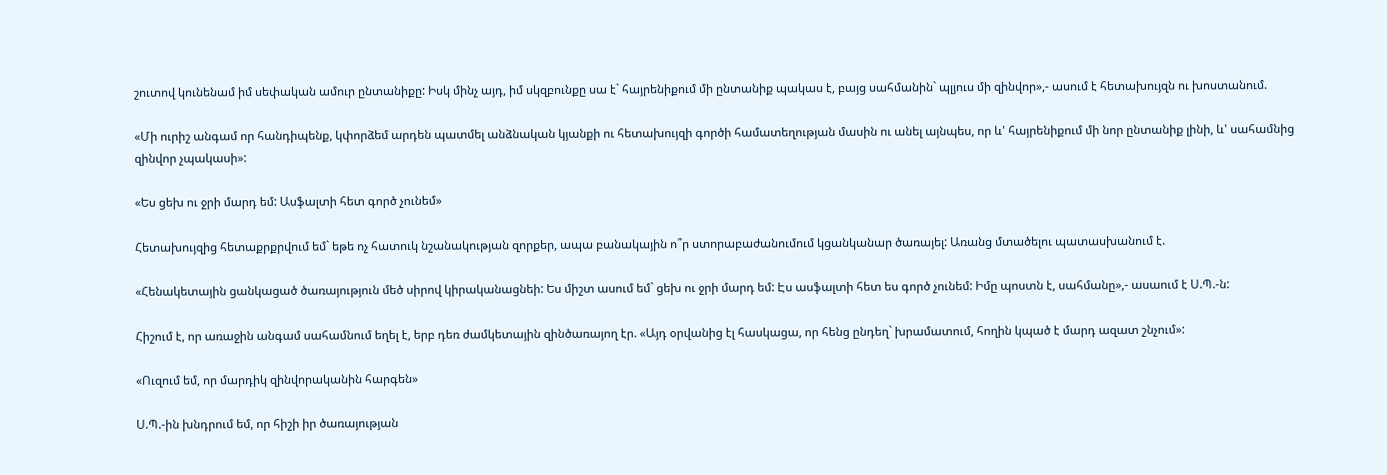շուտով կունենամ իմ սեփական ամուր ընտանիքը: Իսկ մինչ այդ, իմ սկզբունքը սա է` հայրենիքում մի ընտանիք պակաս է, բայց սահմանին` պլյուս մի զինվոր»,- ասում է հետախույզն ու խոստանում.

«Մի ուրիշ անգամ որ հանդիպենք, կփորձեմ արդեն պատմել անձնական կյանքի ու հետախույզի գործի համատեղության մասին ու անել այնպես, որ և' հայրենիքում մի նոր ընտանիք լինի, և' սահամնից զինվոր չպակասի»:

«Ես ցեխ ու ջրի մարդ եմ: Ասֆալտի հետ գործ չունեմ»

Հետախույզից հետաքրքրվում եմ` եթե ոչ հատուկ նշանակության զորքեր, ապա բանակային ո՞ր ստորաբաժանումում կցանկանար ծառայել: Առանց մտածելու պատասխանում է.

«Հենակետային ցանկացած ծառայություն մեծ սիրով կիրականացնեի: Ես միշտ ասում եմ` ցեխ ու ջրի մարդ եմ: Էս ասֆալտի հետ ես գործ չունեմ: Իմը պոստն է, սահմանը»,- ասաում է Ս.Պ.-ն:

Հիշում է, որ առաջին անգամ սահամնում եղել է, երբ դեռ ժամկետային զինծառայող էր. «Այդ օրվանից էլ հասկացա, որ հենց ընդեղ` խրամատում, հողին կպած է մարդ ազատ շնչում»:

«Ուզում եմ, որ մարդիկ զինվորականին հարգեն»

Ս.Պ.-ին խնդրում եմ, որ հիշի իր ծառայության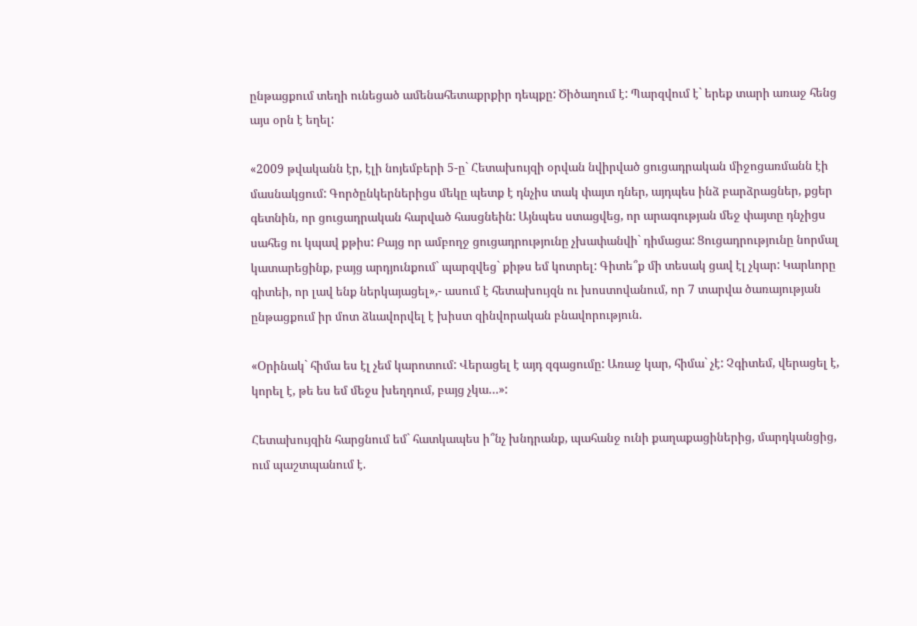ընթացքում տեղի ունեցած ամենահետաքրքիր դեպքը: Ծիծաղում է: Պարզվում է` երեք տարի առաջ հենց այս օրն է եղել:

«2009 թվականն էր, էլի նոյեմբերի 5-ը` Հետախույզի օրվան նվիրված ցուցադրական միջոցառմանն էի մասնակցում: Գործընկերներիցս մեկը պետք է դնչիս տակ փայտ դներ, այդպես ինձ բարձրացներ, քցեր գետնին, որ ցուցադրական հարված հասցնեին: Այնպես ստացվեց, որ արագության մեջ փայտը դնչիցս սահեց ու կպավ քթիս: Բայց որ ամբողջ ցուցադրությունը չխափանվի` դիմացա: Ցուցադրությունը նորմալ կատարեցինք, բայց արդյունքում` պարզվեց` քիթս եմ կոտրել: Գիտե՞ք մի տեսակ ցավ էլ չկար: Կարևորը գիտեի, որ լավ ենք ներկայացել»,- ասում է հետախույզն ու խոստովանում, որ 7 տարվա ծառայության ընթացքում իր մոտ ձևավորվել է խիստ զինվորական բնավորություն.

«Օրինակ` հիմա ես էլ չեմ կարոտում: Վերացել է այդ զգացումը: Առաջ կար, հիմա` չէ: Չգիտեմ, վերացել է, կորել է, թե ես եմ մեջս խեղդում, բայց չկա…»:

Հետախույզին հարցնում եմ` հատկապես ի՞նչ խնդրանք, պահանջ ունի քաղաքացիներից, մարդկանցից, ում պաշտպանում է.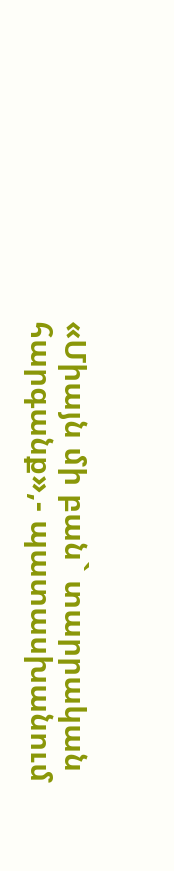«Միայն մի բան` տարրական հարգանք»,- պատասխանում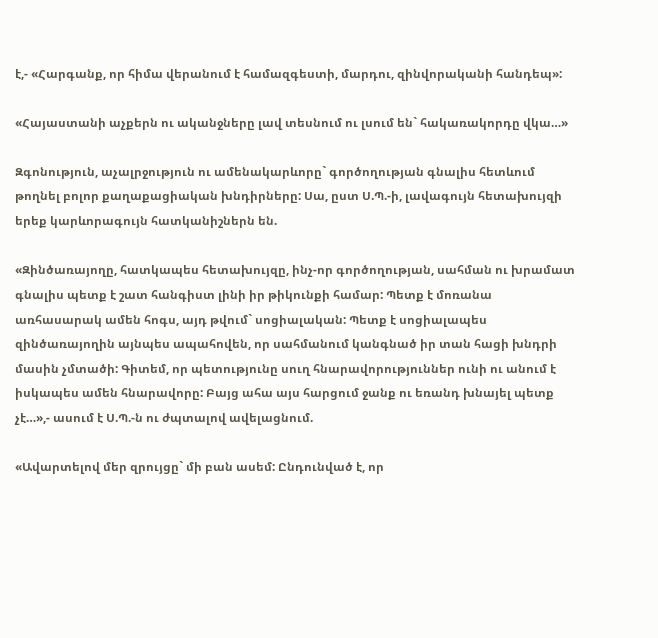է,- «Հարգանք, որ հիմա վերանում է համազգեստի, մարդու, զինվորականի հանդեպ»:

«Հայաստանի աչքերն ու ականջները լավ տեսնում ու լսում են` հակառակորդը վկա…»

Զգոնություն, աչալրջություն ու ամենակարևորը` գործողության գնալիս հետևում թողնել բոլոր քաղաքացիական խնդիրները: Սա, ըստ Ս.Պ.-ի, լավագույն հետախույզի երեք կարևորագույն հատկանիշներն են.

«Զինծառայողը, հատկապես հետախույզը, ինչ-որ գործողության, սահման ու խրամատ գնալիս պետք է շատ հանգիստ լինի իր թիկունքի համար: Պետք է մոռանա առհասարակ ամեն հոգս, այդ թվում` սոցիալական: Պետք է սոցիալապես զինծառայողին այնպես ապահովեն, որ սահմանում կանգնած իր տան հացի խնդրի մասին չմտածի: Գիտեմ, որ պետությունը սուղ հնարավորություններ ունի ու անում է իսկապես ամեն հնարավորը: Բայց ահա այս հարցում ջանք ու եռանդ խնայել պետք չէ…»,- ասում է Ս.Պ.-ն ու ժպտալով ավելացնում.

«Ավարտելով մեր զրույցը` մի բան ասեմ: Ընդունված է, որ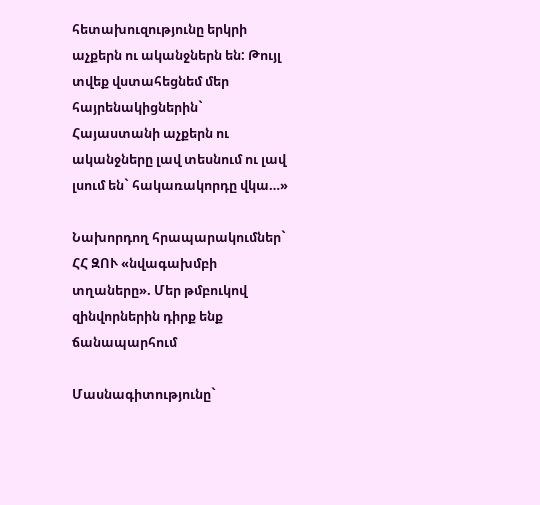հետախուզությունը երկրի աչքերն ու ականջներն են: Թույլ տվեք վստահեցնեմ մեր հայրենակիցներին` Հայաստանի աչքերն ու ականջները լավ տեսնում ու լավ լսում են` հակառակորդը վկա…»

Նախորդող հրապարակումներ` ՀՀ ԶՈՒ «նվագախմբի տղաները». Մեր թմբուկով զինվորներին դիրք ենք ճանապարհում

Մասնագիտությունը`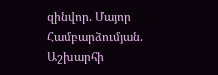զինվոր. Մայոր Համբարձումյան. Աշխարհի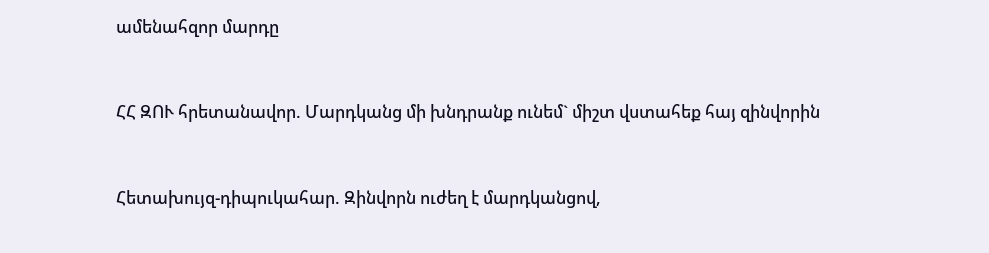ամենահզոր մարդը


ՀՀ ԶՈՒ հրետանավոր. Մարդկանց մի խնդրանք ունեմ` միշտ վստահեք հայ զինվորին


Հետախույզ-դիպուկահար. Զինվորն ուժեղ է մարդկանցով,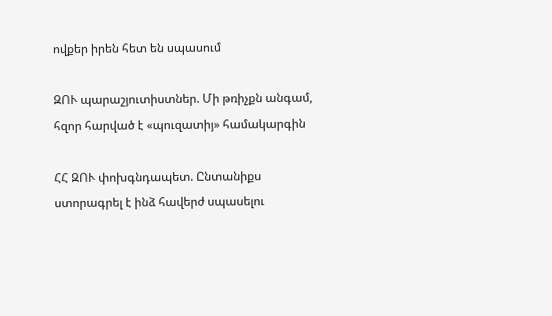ովքեր իրեն հետ են սպասում

ԶՈՒ պարաշյուտիստներ. Մի թռիչքն անգամ, հզոր հարված է «պուզատիյ» համակարգին

ՀՀ ԶՈՒ փոխգնդապետ. Ընտանիքս ստորագրել է ինձ հավերժ սպասելու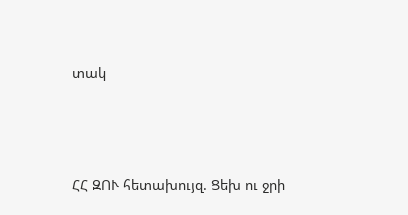տակ





ՀՀ ԶՈՒ հետախույզ. Ցեխ ու ջրի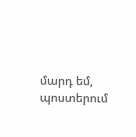մարդ եմ, պոստերում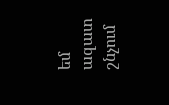եմ ազատ շնչում